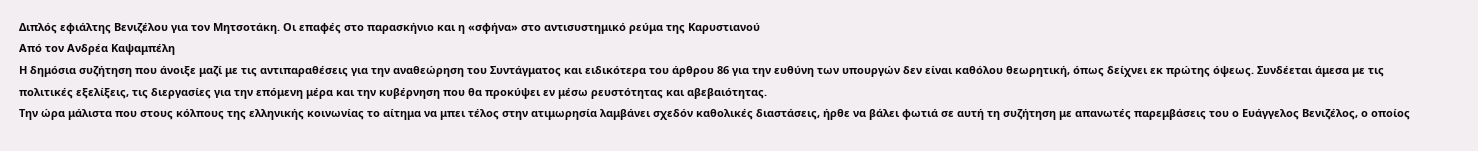Διπλός εφιάλτης Βενιζέλου για τον Μητσοτάκη. Οι επαφές στο παρασκήνιο και η «σφήνα» στο αντισυστημικό ρεύμα της Καρυστιανού
Από τον Ανδρέα Καψαμπέλη
Η δημόσια συζήτηση που άνοιξε μαζί με τις αντιπαραθέσεις για την αναθεώρηση του Συντάγματος και ειδικότερα του άρθρου 86 για την ευθύνη των υπουργών δεν είναι καθόλου θεωρητική, όπως δείχνει εκ πρώτης όψεως. Συνδέεται άμεσα με τις πολιτικές εξελίξεις, τις διεργασίες για την επόμενη μέρα και την κυβέρνηση που θα προκύψει εν μέσω ρευστότητας και αβεβαιότητας.
Την ώρα μάλιστα που στους κόλπους της ελληνικής κοινωνίας το αίτημα να μπει τέλος στην ατιμωρησία λαμβάνει σχεδόν καθολικές διαστάσεις, ήρθε να βάλει φωτιά σε αυτή τη συζήτηση με απανωτές παρεμβάσεις του ο Ευάγγελος Βενιζέλος, ο οποίος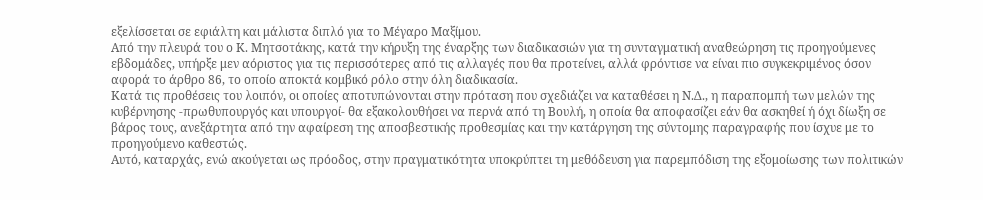εξελίσσεται σε εφιάλτη και μάλιστα διπλό για το Μέγαρο Μαξίμου.
Από την πλευρά του ο Κ. Μητσοτάκης, κατά την κήρυξη της έναρξης των διαδικασιών για τη συνταγματική αναθεώρηση τις προηγούμενες εβδομάδες, υπήρξε μεν αόριστος για τις περισσότερες από τις αλλαγές που θα προτείνει, αλλά φρόντισε να είναι πιο συγκεκριμένος όσον αφορά το άρθρο 86, το οποίο αποκτά κομβικό ρόλο στην όλη διαδικασία.
Κατά τις προθέσεις του λοιπόν, οι οποίες αποτυπώνονται στην πρόταση που σχεδιάζει να καταθέσει η Ν.Δ., η παραπομπή των μελών της κυβέρνησης -πρωθυπουργός και υπουργοί- θα εξακολουθήσει να περνά από τη Βουλή, η οποία θα αποφασίζει εάν θα ασκηθεί ή όχι δίωξη σε βάρος τους, ανεξάρτητα από την αφαίρεση της αποσβεστικής προθεσμίας και την κατάργηση της σύντομης παραγραφής που ίσχυε με το προηγούμενο καθεστώς.
Αυτό, καταρχάς, ενώ ακούγεται ως πρόοδος, στην πραγματικότητα υποκρύπτει τη μεθόδευση για παρεμπόδιση της εξομοίωσης των πολιτικών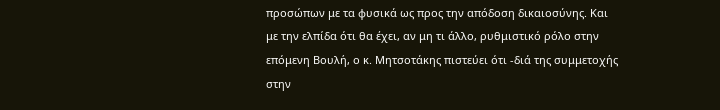προσώπων με τα φυσικά ως προς την απόδοση δικαιοσύνης. Και με την ελπίδα ότι θα έχει, αν μη τι άλλο, ρυθμιστικό ρόλο στην επόμενη Βουλή, ο κ. Μητσοτάκης πιστεύει ότι -διά της συμμετοχής στην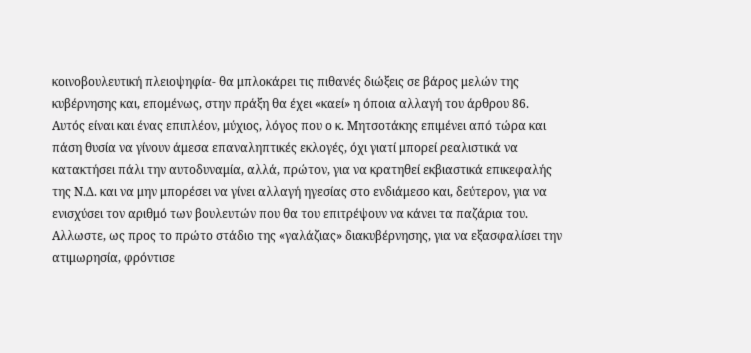κοινοβουλευτική πλειοψηφία- θα μπλοκάρει τις πιθανές διώξεις σε βάρος μελών της κυβέρνησης και, επομένως, στην πράξη θα έχει «καεί» η όποια αλλαγή του άρθρου 86.
Αυτός είναι και ένας επιπλέον, μύχιος, λόγος που ο κ. Μητσοτάκης επιμένει από τώρα και πάση θυσία να γίνουν άμεσα επαναληπτικές εκλογές, όχι γιατί μπορεί ρεαλιστικά να κατακτήσει πάλι την αυτοδυναμία, αλλά, πρώτον, για να κρατηθεί εκβιαστικά επικεφαλής της Ν.Δ. και να μην μπορέσει να γίνει αλλαγή ηγεσίας στο ενδιάμεσο και, δεύτερον, για να ενισχύσει τον αριθμό των βουλευτών που θα του επιτρέψουν να κάνει τα παζάρια του.
Αλλωστε, ως προς το πρώτο στάδιο της «γαλάζιας» διακυβέρνησης, για να εξασφαλίσει την ατιμωρησία, φρόντισε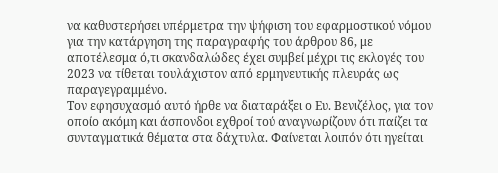να καθυστερήσει υπέρμετρα την ψήφιση του εφαρμοστικού νόμου για την κατάργηση της παραγραφής του άρθρου 86, με αποτέλεσμα ό,τι σκανδαλώδες έχει συμβεί μέχρι τις εκλογές του 2023 να τίθεται τουλάχιστον από ερμηνευτικής πλευράς ως παραγεγραμμένο.
Τον εφησυχασμό αυτό ήρθε να διαταράξει ο Ευ. Βενιζέλος, για τον οποίο ακόμη και άσπονδοι εχθροί τού αναγνωρίζουν ότι παίζει τα συνταγματικά θέματα στα δάχτυλα. Φαίνεται λοιπόν ότι ηγείται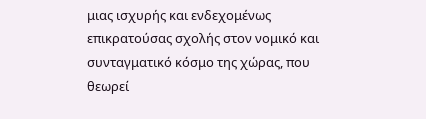μιας ισχυρής και ενδεχομένως επικρατούσας σχολής στον νομικό και συνταγματικό κόσμο της χώρας, που θεωρεί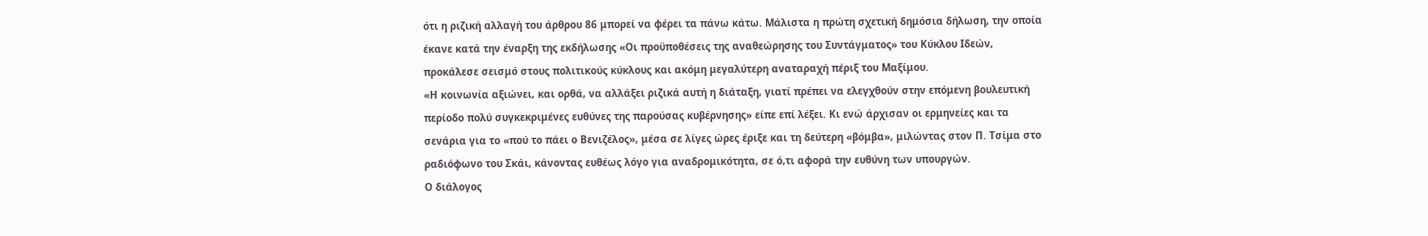ότι η ριζική αλλαγή του άρθρου 86 μπορεί να φέρει τα πάνω κάτω. Μάλιστα η πρώτη σχετική δημόσια δήλωση, την οποία έκανε κατά την έναρξη της εκδήλωσης «Οι προϋποθέσεις της αναθεώρησης του Συντάγματος» του Κύκλου Ιδεών, προκάλεσε σεισμό στους πολιτικούς κύκλους και ακόμη μεγαλύτερη αναταραχή πέριξ του Μαξίμου.
«Η κοινωνία αξιώνει, και ορθά, να αλλάξει ριζικά αυτή η διάταξη, γιατί πρέπει να ελεγχθούν στην επόμενη βουλευτική περίοδο πολύ συγκεκριμένες ευθύνες της παρούσας κυβέρνησης» είπε επί λέξει. Κι ενώ άρχισαν οι ερμηνείες και τα σενάρια για το «πού το πάει ο Βενιζέλος», μέσα σε λίγες ώρες έριξε και τη δεύτερη «βόμβα», μιλώντας στον Π. Τσίμα στο ραδιόφωνο του Σκάι, κάνοντας ευθέως λόγο για αναδρομικότητα, σε ό,τι αφορά την ευθύνη των υπουργών.
Ο διάλογος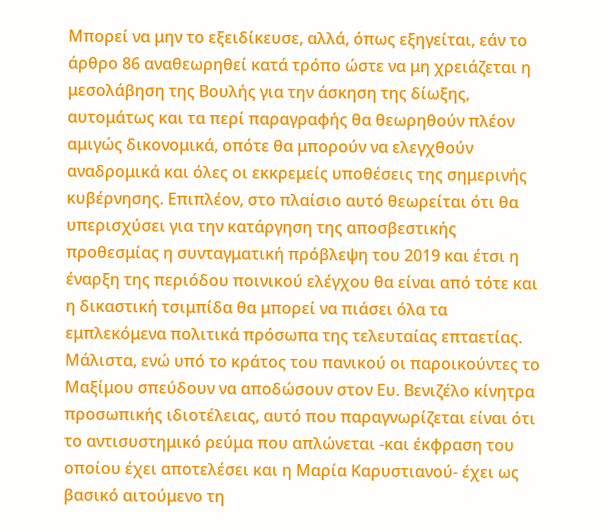Μπορεί να μην το εξειδίκευσε, αλλά, όπως εξηγείται, εάν το άρθρο 86 αναθεωρηθεί κατά τρόπο ώστε να μη χρειάζεται η μεσολάβηση της Βουλής για την άσκηση της δίωξης, αυτομάτως και τα περί παραγραφής θα θεωρηθούν πλέον αμιγώς δικονομικά, οπότε θα μπορούν να ελεγχθούν αναδρομικά και όλες οι εκκρεμείς υποθέσεις της σημερινής κυβέρνησης. Επιπλέον, στο πλαίσιο αυτό θεωρείται ότι θα υπερισχύσει για την κατάργηση της αποσβεστικής προθεσμίας η συνταγματική πρόβλεψη του 2019 και έτσι η έναρξη της περιόδου ποινικού ελέγχου θα είναι από τότε και η δικαστική τσιμπίδα θα μπορεί να πιάσει όλα τα εμπλεκόμενα πολιτικά πρόσωπα της τελευταίας επταετίας.
Μάλιστα, ενώ υπό το κράτος του πανικού οι παροικούντες το Μαξίμου σπεύδουν να αποδώσουν στον Ευ. Βενιζέλο κίνητρα προσωπικής ιδιοτέλειας, αυτό που παραγνωρίζεται είναι ότι το αντισυστημικό ρεύμα που απλώνεται -και έκφραση του οποίου έχει αποτελέσει και η Μαρία Καρυστιανού- έχει ως βασικό αιτούμενο τη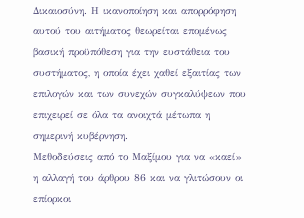Δικαιοσύνη. Η ικανοποίηση και απορρόφηση αυτού του αιτήματος θεωρείται επομένως βασική προϋπόθεση για την ευστάθεια του συστήματος, η οποία έχει χαθεί εξαιτίας των επιλογών και των συνεχών συγκαλύψεων που επιχειρεί σε όλα τα ανοιχτά μέτωπα η σημερινή κυβέρνηση.
Μεθοδεύσεις από το Μαξίμου για να «καεί» η αλλαγή του άρθρου 86 και να γλιτώσουν οι επίορκοι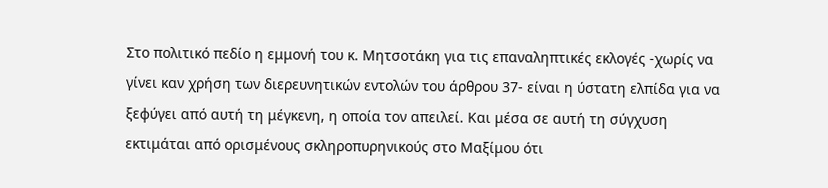Στο πολιτικό πεδίο η εμμονή του κ. Μητσοτάκη για τις επαναληπτικές εκλογές -χωρίς να γίνει καν χρήση των διερευνητικών εντολών του άρθρου 37- είναι η ύστατη ελπίδα για να ξεφύγει από αυτή τη μέγκενη, η οποία τον απειλεί. Και μέσα σε αυτή τη σύγχυση εκτιμάται από ορισμένους σκληροπυρηνικούς στο Μαξίμου ότι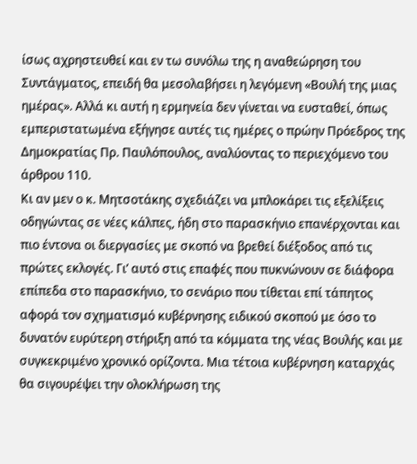ίσως αχρηστευθεί και εν τω συνόλω της η αναθεώρηση του Συντάγματος, επειδή θα μεσολαβήσει η λεγόμενη «Βουλή της μιας ημέρας». Αλλά κι αυτή η ερμηνεία δεν γίνεται να ευσταθεί, όπως εμπεριστατωμένα εξήγησε αυτές τις ημέρες ο πρώην Πρόεδρος της Δημοκρατίας Πρ. Παυλόπουλος, αναλύοντας το περιεχόμενο του άρθρου 110.
Κι αν μεν ο κ. Μητσοτάκης σχεδιάζει να μπλοκάρει τις εξελίξεις οδηγώντας σε νέες κάλπες, ήδη στο παρασκήνιο επανέρχονται και πιο έντονα οι διεργασίες με σκοπό να βρεθεί διέξοδος από τις πρώτες εκλογές. Γι’ αυτό στις επαφές που πυκνώνουν σε διάφορα επίπεδα στο παρασκήνιο, το σενάριο που τίθεται επί τάπητος αφορά τον σχηματισμό κυβέρνησης ειδικού σκοπού με όσο το δυνατόν ευρύτερη στήριξη από τα κόμματα της νέας Βουλής και με συγκεκριμένο χρονικό ορίζοντα. Μια τέτοια κυβέρνηση καταρχάς θα σιγουρέψει την ολοκλήρωση της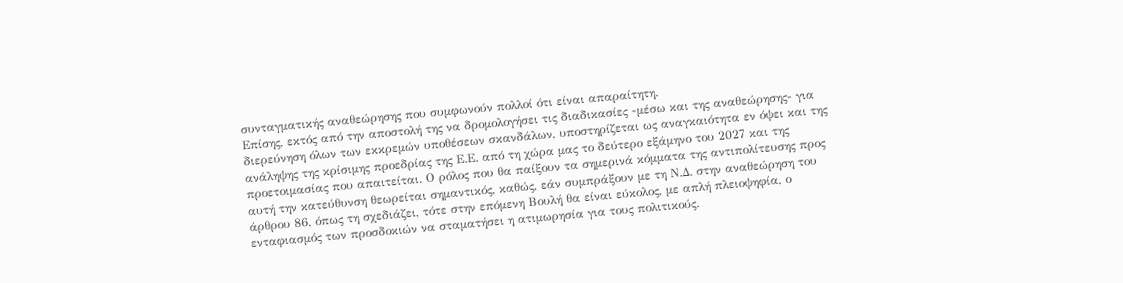συνταγματικής αναθεώρησης που συμφωνούν πολλοί ότι είναι απαραίτητη.
Επίσης, εκτός από την αποστολή της να δρομολογήσει τις διαδικασίες -μέσω και της αναθεώρησης- για διερεύνηση όλων των εκκρεμών υποθέσεων σκανδάλων, υποστηρίζεται ως αναγκαιότητα εν όψει και της ανάληψης της κρίσιμης προεδρίας της Ε.Ε. από τη χώρα μας το δεύτερο εξάμηνο του 2027 και της προετοιμασίας που απαιτείται. Ο ρόλος που θα παίξουν τα σημερινά κόμματα της αντιπολίτευσης προς αυτή την κατεύθυνση θεωρείται σημαντικός, καθώς, εάν συμπράξουν με τη Ν.Δ. στην αναθεώρηση του άρθρου 86, όπως τη σχεδιάζει, τότε στην επόμενη Βουλή θα είναι εύκολος, με απλή πλειοψηφία, ο ενταφιασμός των προσδοκιών να σταματήσει η ατιμωρησία για τους πολιτικούς.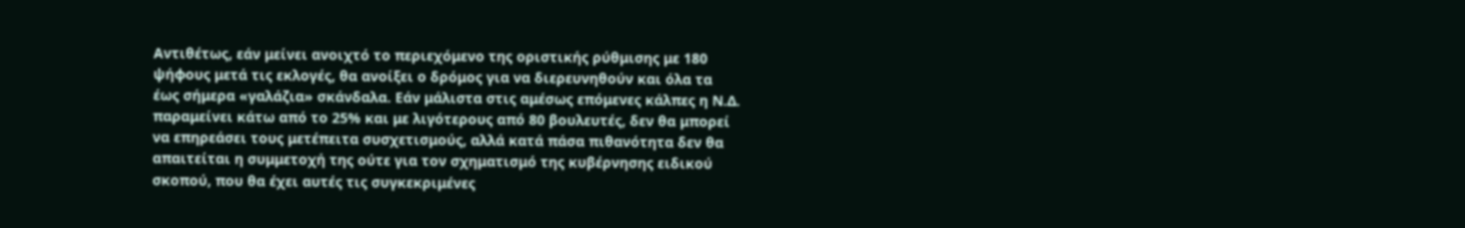Αντιθέτως, εάν μείνει ανοιχτό το περιεχόμενο της οριστικής ρύθμισης με 180 ψήφους μετά τις εκλογές, θα ανοίξει ο δρόμος για να διερευνηθούν και όλα τα έως σήμερα «γαλάζια» σκάνδαλα. Εάν μάλιστα στις αμέσως επόμενες κάλπες η Ν.Δ. παραμείνει κάτω από το 25% και με λιγότερους από 80 βουλευτές, δεν θα μπορεί να επηρεάσει τους μετέπειτα συσχετισμούς, αλλά κατά πάσα πιθανότητα δεν θα απαιτείται η συμμετοχή της ούτε για τον σχηματισμό της κυβέρνησης ειδικού σκοπού, που θα έχει αυτές τις συγκεκριμένες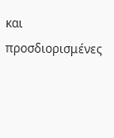και προσδιορισμένες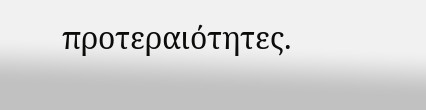προτεραιότητες.